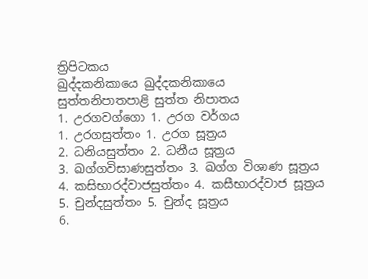ත්‍රිපිටකය
ඛුද්දකනිකායෙ ඛුද්දකනිකායෙ
සුත්තනිපාතපාළි සුත්ත නිපාතය
1. උරගවග්ගො 1. උරග වර්ගය
1. උරගසුත්තං 1. උරග සූත්‍රය
2. ධනියසුත්තං 2. ධනීය සූත්‍රය
3. ඛග්ගවිසාණසුත්තං 3. ඛග්ග විශාණ සූත්‍රය
4. කසිභාරද්වාජසුත්තං 4. කසීභාරද්වාජ සූත්‍රය
5. චුන්දසුත්තං 5. චුන්ද සූත්‍රය
6.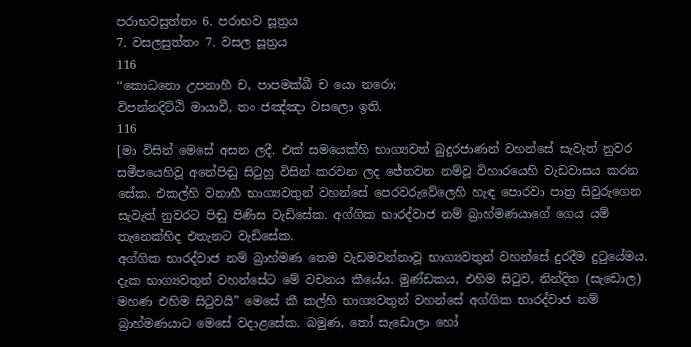පරාභවසුත්තං 6. පරාභව සූත්‍රය
7. වසලසුත්තං 7. වසල සූත්‍රය
116
‘‘කොධනො උපනාහී ච, පාපමක්ඛී ච යො නරො;
විපන්නදිට්ඨි මායාවී, තං ජඤ්ඤා වසලො ඉති.
116
[මා විසින් මෙසේ අසන ලදී. එක් සමයෙක්හි භාග්‍යවත් බුදුරජාණන් වහන්සේ සැවැත් නුවර සමීපයෙහිවූ අනේපිඬු සිටුහු විසින් කරවන ලද ජේතවන නම්වූ විහාරයෙහි වැඩවාසය කරන සේක. එකල්හි වනාහී භාග්‍යවතුන් වහන්සේ පෙරවරුවේලෙහි හැඳ පොරවා පාත්‍ර සිවුරුගෙන සැවැත් නුවරට පිඬු පිණිස වැඩිසේක. අග්ගික භාරද්වාජ නම් බ්‍රාහ්මණයාගේ ගෙය යම් තැනෙක්හිද එතැනට වැඩිසේක.
අග්ගික භාරද්වාජ නම් බ්‍රාහ්මණ තෙම වැඩමවන්නාවූ භාග්‍යවතුන් වහන්සේ දුරදීම දුටුයේමය. දැක භාග්‍යවතුන් වහන්සේට මේ වචනය කීයේය. මුණ්ඩකය, එහිම සිටුව, නින්දිත (සැඩොල) මහණ එහිම සිටුවයි” මෙසේ කී කල්හි භාග්‍යවතුන් වහන්සේ අග්ගික භාරද්වාජ නම් බ්‍රාහ්මණයාට මෙසේ වදාළසේක. බමුණ, තෝ සැඩොලා හෝ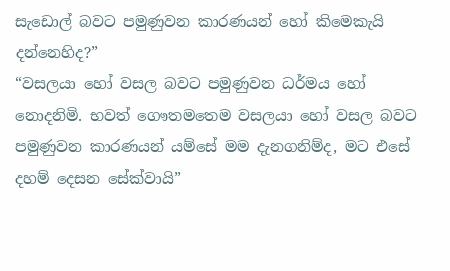සැඩොල් බවට පමුණුවන කාරණයන් හෝ කිමෙකැයි දන්නෙහිද?”
“වසලයා හෝ වසල බවට පමුණුවන ධර්මය හෝ නොදනිමි. භවත් ගෞතමතෙම වසලයා හෝ වසල බවට පමුණුවන කාරණයන් යම්සේ මම දැනගනිම්ද, මට එසේ දහම් දෙසන සේක්වායි”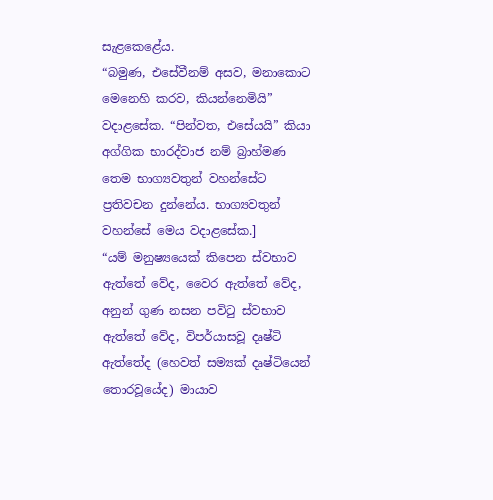සැළකෙළේය.
“බමුණ, එසේවීනම් අසව, මනාකොට මෙනෙහි කරව, කියන්නෙමියි” වදාළසේක. “පින්වත, එසේයයි” කියා අග්ගික භාරද්වාජ නම් බ්‍රාහ්මණ තෙම භාග්‍යවතුන් වහන්සේට ප්‍රතිවචන දුන්නේය. භාග්‍යවතුන් වහන්සේ මෙය වදාළසේක.]
“යම් මනුෂ්‍යයෙක් කිපෙන ස්වභාව ඇත්තේ වේද, වෛර ඇත්තේ වේද, අනුන් ගුණ නසන පවිටු ස්වභාව ඇත්තේ වේද, විපර්යාසවූ දෘෂ්ටි ඇත්තේද (හෙවත් සම්‍යක් දෘෂ්ටියෙන් තොරවූයේද) මායාව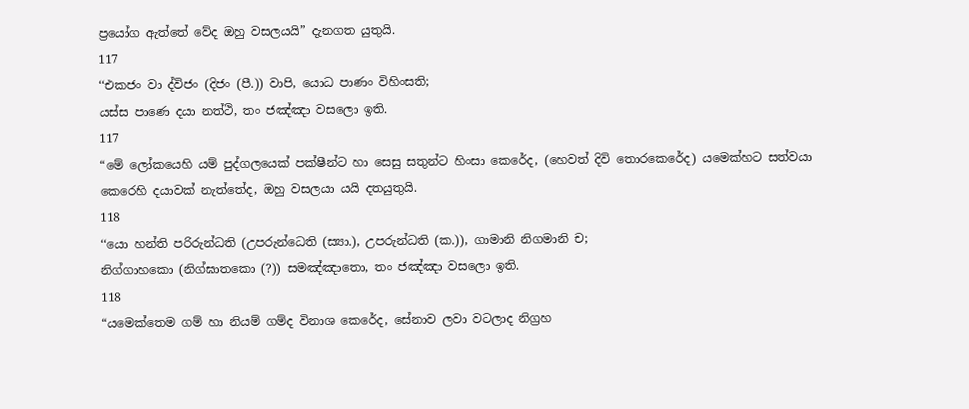ප්‍රයෝග ඇත්තේ වේද ඔහු වසලයයි” දැනගත යුතුයි.
117
‘‘එකජං වා ද්විජං (දිජං (පී.)) වාපි, යොධ පාණං විහිංසති;
යස්ස පාණෙ දයා නත්ථි, තං ජඤ්ඤා වසලො ඉති.
117
“මේ ලෝකයෙහි යම් පුද්ගලයෙක් පක්ෂීන්ට හා සෙසු සතුන්ට හිංසා කෙරේද, (හෙවත් දිවි තොරකෙරේද) යමෙක්හට සත්වයා කෙරෙහි දයාවක් නැත්තේද, ඔහු වසලයා යයි දතයුතුයි.
118
‘‘යො හන්ති පරිරුන්ධති (උපරුන්ධෙති (ස්‍යා.), උපරුන්ධති (ක.)), ගාමානි නිගමානි ච;
නිග්ගාහකො (නිග්ඝාතකො (?)) සමඤ්ඤාතො, තං ජඤ්ඤා වසලො ඉති.
118
“යමෙක්තෙම ගම් හා නියම් ගම්ද විනාශ කෙරේද, සේනාව ලවා වටලාද නිග්‍රහ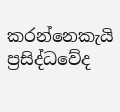කරන්නෙකැයි ප්‍රසිද්ධවේද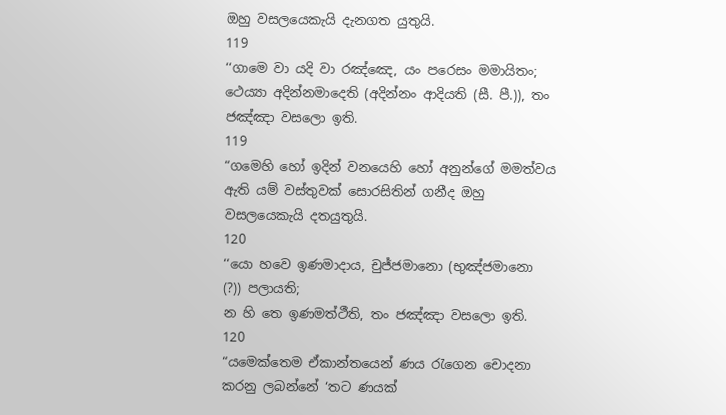ඔහු වසලයෙකැයි දැනගත යුතුයි.
119
‘‘ගාමෙ වා යදි වා රඤ්ඤෙ, යං පරෙසං මමායිතං;
ථෙය්‍යා අදින්නමාදෙති (අදින්නං ආදියති (සී. පී.)), තං ජඤ්ඤා වසලො ඉති.
119
“ගමෙහි හෝ ඉදින් වනයෙහි හෝ අනුන්ගේ මමත්වය ඇති යම් වස්තුවක් සොරසිතින් ගනීද ඔහු වසලයෙකැයි දතයුතුයි.
120
‘‘යො හවෙ ඉණමාදාය, චුජ්ජමානො (භුඤ්ජමානො (?)) පලායති;
න හි තෙ ඉණමත්ථීති, තං ජඤ්ඤා වසලො ඉති.
120
“යමෙක්තෙම ඒකාන්තයෙන් ණය රැගෙන චොදනා කරනු ලබන්නේ ‘තට ණයක්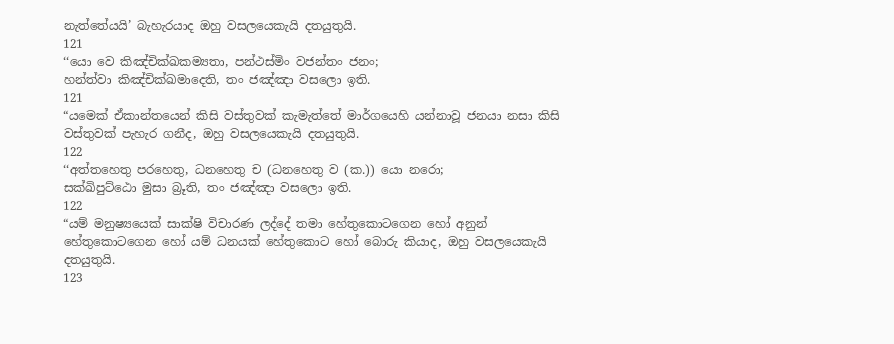නැත්තේයයි’ බැහැරයාද ඔහු වසලයෙකැයි දතයුතුයි.
121
‘‘යො වෙ කිඤ්චික්ඛකම්‍යතා, පන්ථස්මිං වජන්තං ජනං;
හන්ත්වා කිඤ්චික්ඛමාදෙති, තං ජඤ්ඤා වසලො ඉති.
121
“යමෙක් ඒකාන්තයෙන් කිසි වස්තුවක් කැමැත්තේ මාර්ගයෙහි යන්නාවූ ජනයා නසා කිසි වස්තුවක් පැහැර ගනීද, ඔහු වසලයෙකැයි දතයුතුයි.
122
‘‘අත්තහෙතු පරහෙතු, ධනහෙතු ච (ධනහෙතු ව (ක.)) යො නරො;
සක්ඛිපුට්ඨො මුසා බ්‍රූති, තං ජඤ්ඤා වසලො ඉති.
122
“යම් මනුෂ්‍යයෙක් සාක්ෂි විචාරණ ලද්දේ තමා හේතුකොටගෙන හෝ අනුන් හේතුකොටගෙන හෝ යම් ධනයක් හේතුකොට හෝ බොරු කියාද, ඔහු වසලයෙකැයි දතයුතුයි.
123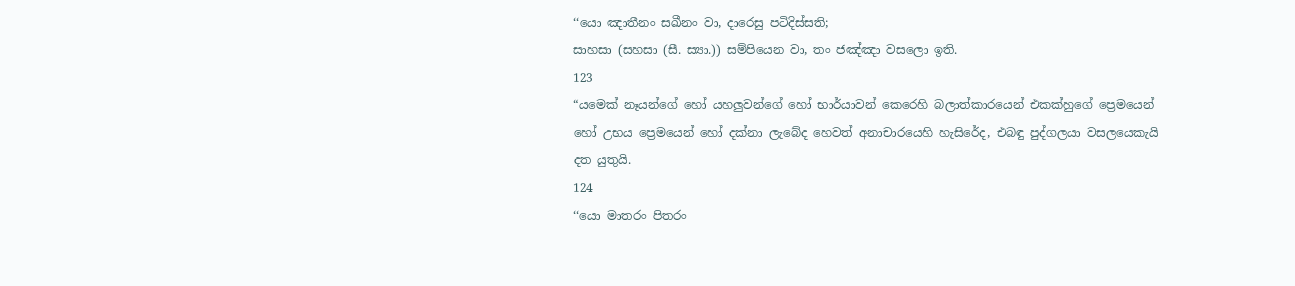‘‘යො ඤාතීනං සඛීනං වා, දාරෙසු පටිදිස්සති;
සාහසා (සහසා (සී. ස්‍යා.)) සම්පියෙන වා, තං ජඤ්ඤා වසලො ඉති.
123
“යමෙක් නෑයන්ගේ හෝ යහලුවන්ගේ හෝ භාර්යාවන් කෙරෙහි බලාත්කාරයෙන් එකක්හුගේ ප්‍රෙමයෙන් හෝ උභය ප්‍රෙමයෙන් හෝ දක්නා ලැබේද හෙවත් අනාචාරයෙහි හැසිරේද, එබඳු පුද්ගලයා වසලයෙකැයි දත යුතුයි.
124
‘‘යො මාතරං පිතරං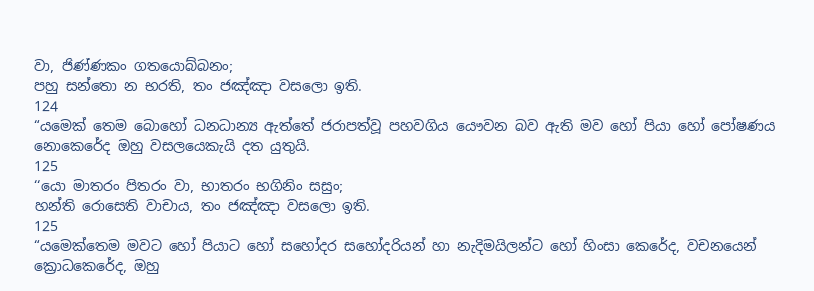වා, ජිණ්ණකං ගතයොබ්බනං;
පහු සන්තො න භරති, තං ජඤ්ඤා වසලො ඉති.
124
“යමෙක් තෙම බොහෝ ධනධාන්‍ය ඇත්තේ ජරාපත්වූ පහවගිය යෞවන බව ඇති මව හෝ පියා හෝ පෝෂණය නොකෙරේද ඔහු වසලයෙකැයි දත යුතුයි.
125
‘‘යො මාතරං පිතරං වා, භාතරං භගිනිං සසුං;
හන්ති රොසෙති වාචාය, තං ජඤ්ඤා වසලො ඉති.
125
“යමෙක්තෙම මවට හෝ පියාට හෝ සහෝදර සහෝදරියන් හා නැදිමයිලන්ට හෝ හිංසා කෙරේද, වචනයෙන් ක්‍රොධකෙරේද, ඔහු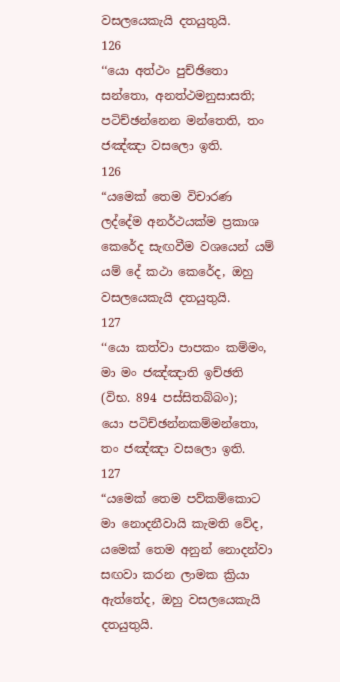වසලයෙකැයි දතයුතුයි.
126
‘‘යො අත්ථං පුච්ඡිතො සන්තො, අනත්ථමනුසාසති;
පටිච්ඡන්නෙන මන්තෙති, තං ජඤ්ඤා වසලො ඉති.
126
“යමෙක් තෙම විචාරණ ලද්දේම අනර්ථයක්ම ප්‍රකාශ කෙරේද සැඟවීම වශයෙන් යම් යම් දේ කථා කෙරේද, ඔහු වසලයෙකැයි දතයුතුයි.
127
‘‘යො කත්වා පාපකං කම්මං, මා මං ජඤ්ඤාති ඉච්ඡති (විභ. 894 පස්සිතබ්බං);
යො පටිච්ඡන්නකම්මන්තො, තං ජඤ්ඤා වසලො ඉති.
127
“යමෙක් තෙම පව්කම්කොට මා නොදනීවායි කැමති වේද, යමෙක් තෙම අනුන් නොදන්වා සඟවා කරන ලාමක ක්‍රියා ඇත්තේද, ඔහු වසලයෙකැයි දතයුතුයි.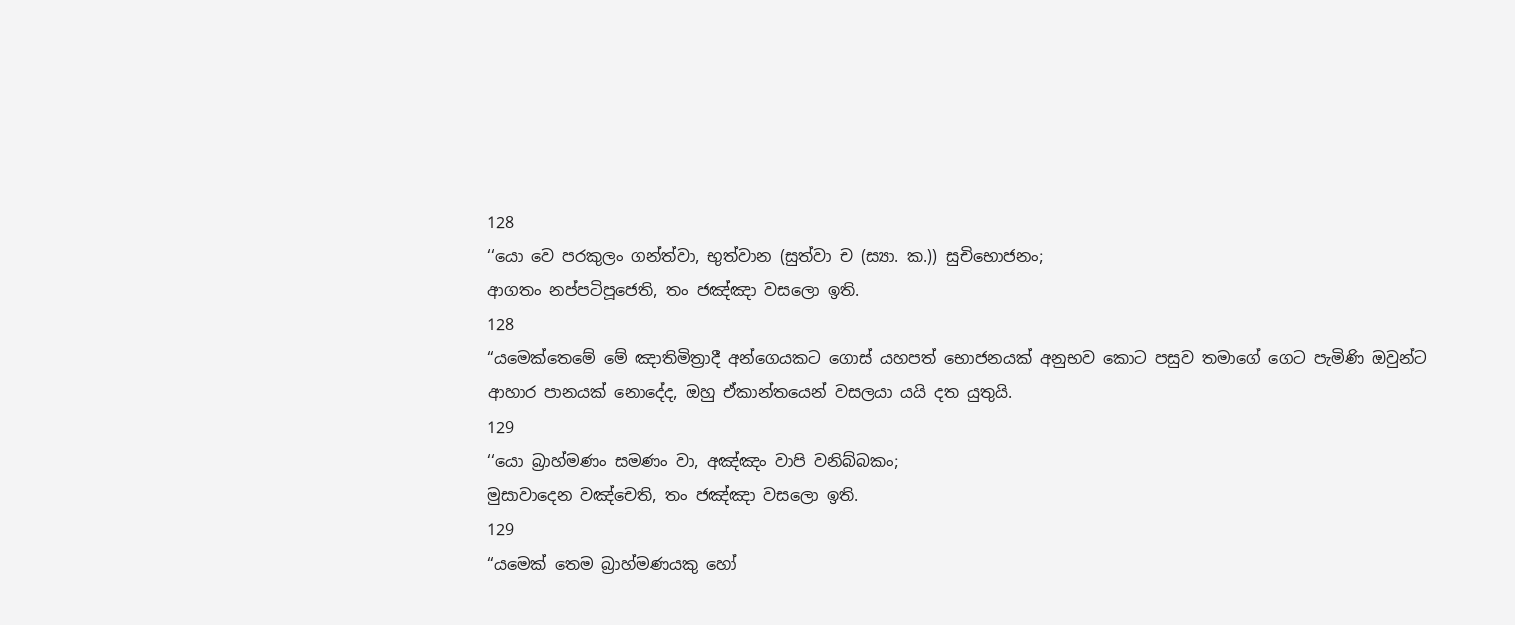128
‘‘යො වෙ පරකුලං ගන්ත්වා, භුත්වාන (සුත්වා ච (ස්‍යා. ක.)) සුචිභොජනං;
ආගතං නප්පටිපූජෙති, තං ජඤ්ඤා වසලො ඉති.
128
“යමෙක්තෙමේ මේ ඤාතිමිත්‍රාදී අන්ගෙයකට ගොස් යහපත් භොජනයක් අනුභව කොට පසුව තමාගේ ගෙට පැමිණි ඔවුන්ට ආහාර පානයක් නොදේද, ඔහු ඒකාන්තයෙන් වසලයා යයි දත යුතුයි.
129
‘‘යො බ්‍රාහ්මණං සමණං වා, අඤ්ඤං වාපි වනිබ්බකං;
මුසාවාදෙන වඤ්චෙති, තං ජඤ්ඤා වසලො ඉති.
129
“යමෙක් තෙම බ්‍රාහ්මණයකු හෝ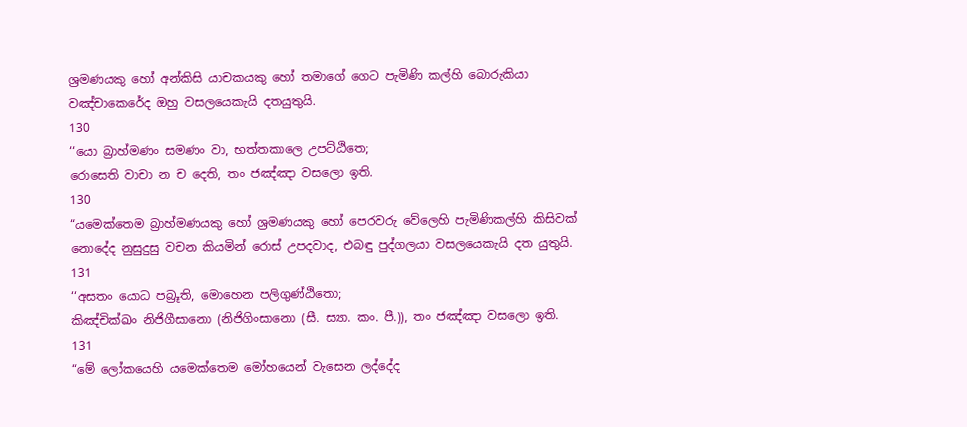ශ්‍රමණයකු හෝ අන්කිසි යාචකයකු හෝ තමාගේ ගෙට පැමිණි කල්හි බොරුකියා වඤ්චාකෙරේද ඔහු වසලයෙකැයි දතයුතුයි.
130
‘‘යො බ්‍රාහ්මණං සමණං වා, භත්තකාලෙ උපට්ඨිතෙ;
රොසෙති වාචා න ච දෙති, තං ජඤ්ඤා වසලො ඉති.
130
“යමෙක්තෙම බ්‍රාහ්මණයකු හෝ ශ්‍රමණයකු හෝ පෙරවරු වේලෙහි පැමිණිකල්හි කිසිවක් නොදේද නුසුදුසු වචන කියමින් රොස් උපදවාද, එබඳු පුද්ගලයා වසලයෙකැයි දත යුතුයි.
131
‘‘අසතං යොධ පබ්‍රූති, මොහෙන පලිගුණ්ඨිතො;
කිඤ්චික්ඛං නිජිගීසානො (නිජිගිංසානො (සී. ස්‍යා. කං. පී.)), තං ජඤ්ඤා වසලො ඉති.
131
“මේ ලෝකයෙහි යමෙක්තෙම මෝහයෙන් වැසෙන ලද්දේද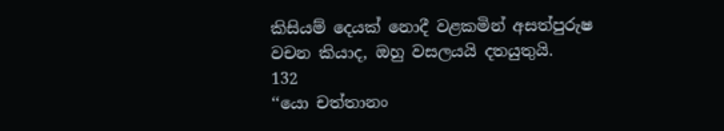කිසියම් දෙයක් නොදී වළකමින් අසත්පුරුෂ වචන කියාද, ඔහු වසලයයි දතයුතුයි.
132
‘‘යො චත්තානං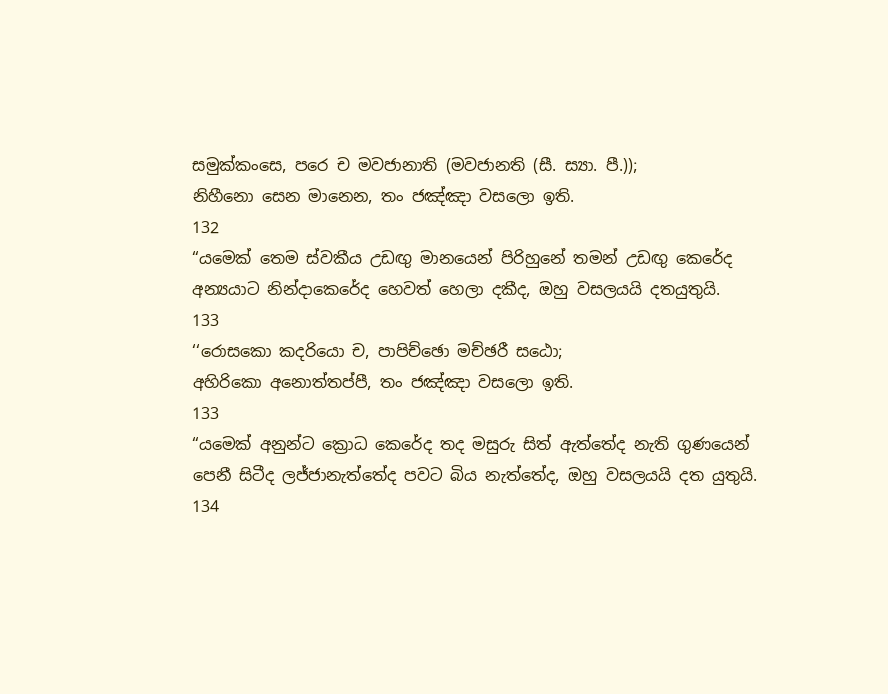සමුක්කංසෙ, පරෙ ච මවජානාති (මවජානති (සී. ස්‍යා. පී.));
නිහීනො සෙන මානෙන, තං ජඤ්ඤා වසලො ඉති.
132
“යමෙක් තෙම ස්වකීය උඩඟු මානයෙන් පිරිහුනේ තමන් උඩඟු කෙරේද අන්‍යයාට නින්දාකෙරේද හෙවත් හෙලා දකීද, ඔහු වසලයයි දතයුතුයි.
133
‘‘රොසකො කදරියො ච, පාපිච්ඡො මච්ඡරී සඨො;
අහිරිකො අනොත්තප්පී, තං ජඤ්ඤා වසලො ඉති.
133
“යමෙක් අනුන්ට ක්‍රොධ කෙරේද තද මසුරු සිත් ඇත්තේද නැති ගුණයෙන් පෙනී සිටීද ලජ්ජානැත්තේද පවට බිය නැත්තේද, ඔහු වසලයයි දත යුතුයි.
134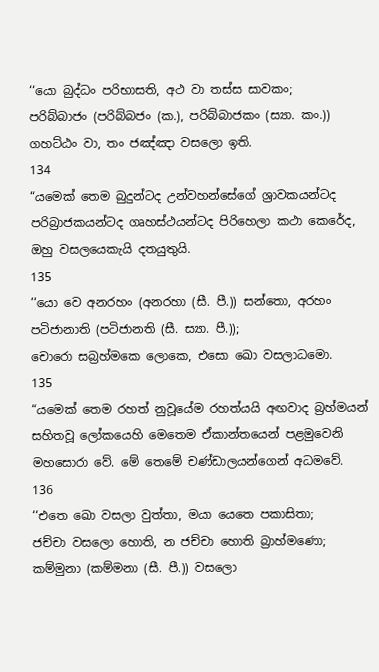‘‘යො බුද්ධං පරිභාසති, අථ වා තස්ස සාවකං;
පරිබ්බාජං (පරිබ්බජං (ක.), පරිබ්බාජකං (ස්‍යා. කං.)) ගහට්ඨං වා, තං ජඤ්ඤා වසලො ඉති.
134
“යමෙක් තෙම බුදුන්ටද උන්වහන්සේගේ ශ්‍රාවකයන්ටද පරිබ්‍රාජකයන්ටද ගෘහස්ථයන්ටද පිරිහෙලා කථා කෙරේද, ඔහු වසලයෙකැයි දතයුතුයි.
135
‘‘යො වෙ අනරහං (අනරහා (සී. පී.)) සන්තො, අරහං පටිජානාති (පටිජානති (සී. ස්‍යා. පී.));
චොරො සබ්‍රහ්මකෙ ලොකෙ, එසො ඛො වසලාධමො.
135
“යමෙක් තෙම රහත් නුවූයේම රහත්යයි අඟවාද බ්‍රහ්මයන් සහිතවූ ලෝකයෙහි මෙතෙම ඒකාන්තයෙන් පළමුවෙනි මහසොරා වේ. මේ තෙමේ චණ්ඩාලයන්ගෙන් අධමවේ.
136
‘‘එතෙ ඛො වසලා වුත්තා, මයා යෙතෙ පකාසිතා;
ජච්චා වසලො හොති, න ජච්චා හොති බ්‍රාහ්මණො;
කම්මුනා (කම්මනා (සී. පී.)) වසලො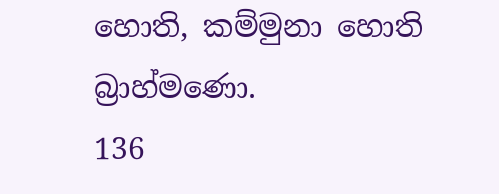හොති, කම්මුනා හොති බ්‍රාහ්මණො.
136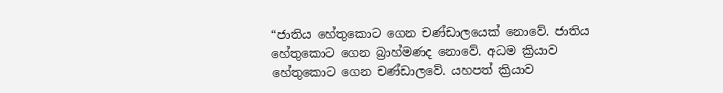“ජාතිය හේතුකොට ගෙන චණ්ඩාලයෙක් නොවේ. ජාතිය හේතුකොට ගෙන බ්‍රාහ්මණද නොවේ. අධම ක්‍රියාව හේතුකොට ගෙන චණ්ඩාලවේ. යහපත් ක්‍රියාව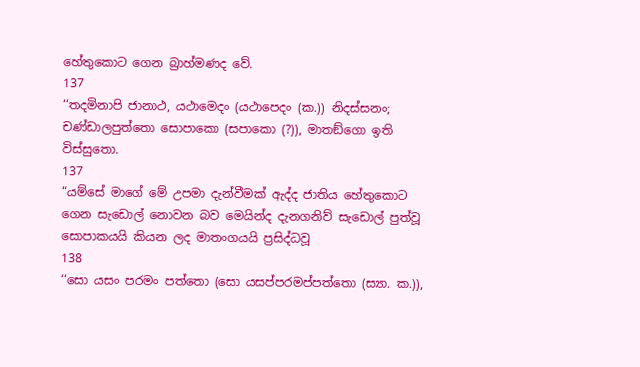හේතුකොට ගෙන බ්‍රාහ්මණද වේ.
137
‘‘තදමිනාපි ජානාථ, යථාමෙදං (යථාපෙදං (ක.)) නිදස්සනං;
චණ්ඩාලපුත්තො සොපාකො (සපාකො (?)), මාතඞ්ගො ඉති විස්සුතො.
137
“යම්සේ මාගේ මේ උපමා දැන්වීමක් ඇද්ද ජාතිය හේතුකොට ගෙන සැඩොල් නොවන බව මෙයින්ද දැනගනිව් සැඩොල් පුත්වූ සොපාකයයි කියන ලද මාතංගයයි ප්‍රසිද්ධවූ
138
‘‘සො යසං පරමං පත්තො (සො යසප්පරමප්පත්තො (ස්‍යා. ක.)),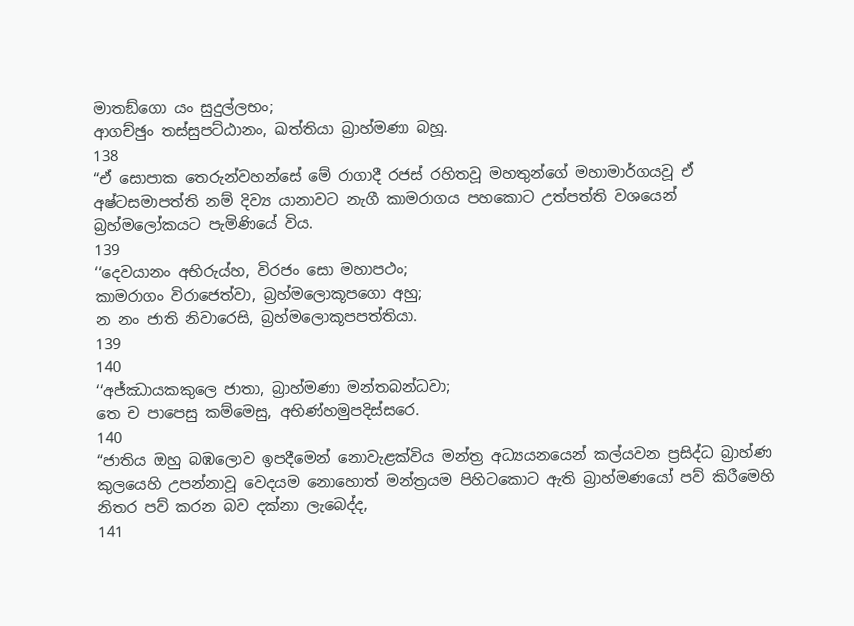මාතඞ්ගො යං සුදුල්ලභං;
ආගච්ඡුං තස්සුපට්ඨානං, ඛත්තියා බ්‍රාහ්මණා බහූ.
138
“ඒ සොපාක තෙරුන්වහන්සේ මේ රාගාදී රජස් රහිතවූ මහතුන්ගේ මහාමාර්ගයවූ ඒ අෂ්ටසමාපත්ති නම් දිව්‍ය යානාවට නැගී කාමරාගය පහකොට උත්පත්ති වශයෙන් බ්‍රහ්මලෝකයට පැමිණියේ විය.
139
‘‘දෙවයානං අභිරුය්හ, විරජං සො මහාපථං;
කාමරාගං විරාජෙත්වා, බ්‍රහ්මලොකූපගො අහු;
න නං ජාති නිවාරෙසි, බ්‍රහ්මලොකූපපත්තියා.
139
140
‘‘අජ්ඣායකකුලෙ ජාතා, බ්‍රාහ්මණා මන්තබන්ධවා;
තෙ ච පාපෙසු කම්මෙසු, අභිණ්හමුපදිස්සරෙ.
140
“ජාතිය ඔහු බඹලොව ඉපදීමෙන් නොවැළක්විය මන්ත්‍ර අධ්‍යයනයෙන් කල්යවන ප්‍රසිද්ධ බ්‍රාහ්ණ කුලයෙහි උපන්නාවූ වෙදයම නොහොත් මන්ත්‍රයම පිහිටකොට ඇති බ්‍රාහ්මණයෝ පව් කිරීමෙහි නිතර පව් කරන බව දක්නා ලැබෙද්ද,
141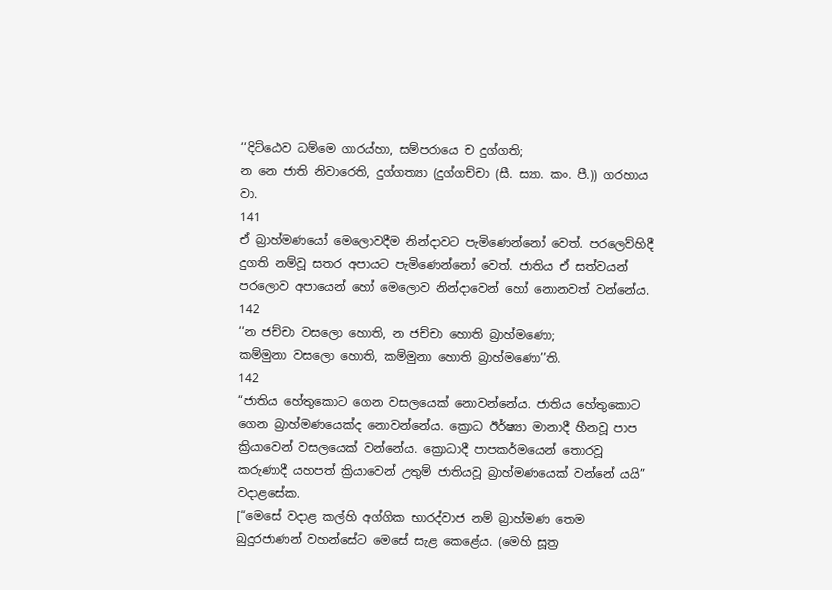‘‘දිට්ඨෙව ධම්මෙ ගාරය්හා, සම්පරායෙ ච දුග්ගති;
න නෙ ජාති නිවාරෙති, දුග්ගත්‍යා (දුග්ගච්චා (සී. ස්‍යා. කං. පී.)) ගරහාය වා.
141
ඒ බ්‍රාහ්මණයෝ මෙලොවදීම නින්දාවට පැමිණෙන්නෝ වෙත්. පරලෙව්හිදී දුගති නම්වූ සතර අපායට පැමිණෙන්නෝ වෙත්. ජාතිය ඒ සත්වයන් පරලොව අපායෙන් හෝ මෙලොව නින්දාවෙන් හෝ නොනවත් වන්නේය.
142
‘‘න ජච්චා වසලො හොති, න ජච්චා හොති බ්‍රාහ්මණො;
කම්මුනා වසලො හොති, කම්මුනා හොති බ්‍රාහ්මණො’’ති.
142
“ජාතිය හේතුකොට ගෙන වසලයෙක් නොවන්නේය. ජාතිය හේතුකොට ගෙන බ්‍රාහ්මණයෙක්ද නොවන්නේය. ක්‍රොධ ඊර්ෂ්‍යා මානාදී හීනවූ පාප ක්‍රියාවෙන් වසලයෙක් වන්නේය. ක්‍රොධාදී පාපකර්මයෙන් තොරවූ කරුණාදී යහපත් ක්‍රියාවෙන් උතුම් ජාතියවූ බ්‍රාහ්මණයෙක් වන්නේ යයි” වදාළසේක.
[“මෙසේ වදාළ කල්හි අග්ගික භාරද්වාජ නම් බ්‍රාහ්මණ තෙම බුදුරජාණන් වහන්සේට මෙසේ සැළ කෙළේය. (මෙහි සූත්‍ර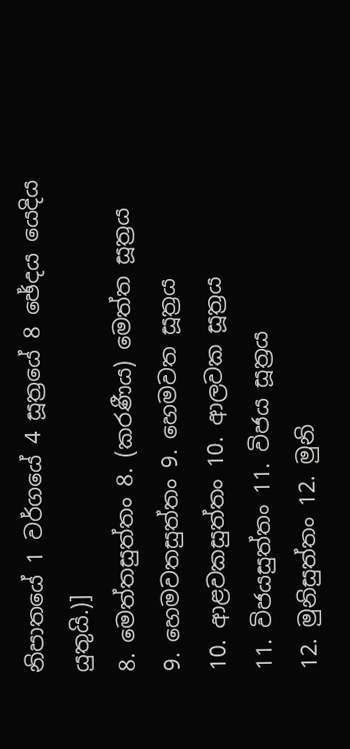නිපාතයේ 1 වර්ගයේ 4 සූත්‍රයේ 8 ඡේදය යෙදිය යුතුයි.)]
8. මෙත්තසුත්තං 8. (කරණීය) මෙත්ත සූත්‍රය
9. හෙමවතසුත්තං 9. හෙමවත සූත්‍රය
10. ආළවකසුත්තං 10. ආලවක සූත්‍රය
11. විජයසුත්තං 11. විජය සූත්‍රය
12. මුනිසුත්තං 12. මුනි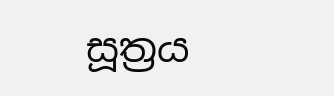සූත්‍රය